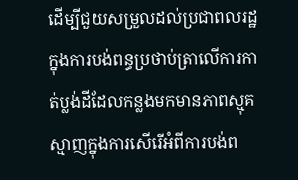ដើម្បីជួយសម្រួលដល់ប្រជាពលរដ្ឋក្នុងការបង់ពន្ធប្រថាប់ត្រាលើការកាត់ប្លង់ដីដែលកន្លងមកមានភាពស្មុគស្មាញក្នុងការសើរើអំពីការបង់ព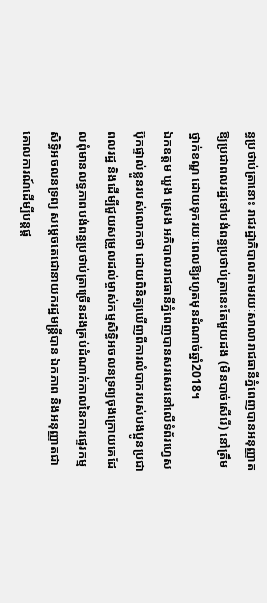ន្ធប្រថាប់ត្រានោះ រាជរដ្ឋាភិបាលតាមរយៈសាលារាជធានីភ្នំពេញបានអនុញ្ញាតឱ្យប្រជាពលរដ្ឋទៅបង់ពន្ធប្រថាប់ត្រានេះតែមួយដង (មិនបាច់សើរើ) នៅត្រឹមថ្នាក់ខណ្ឌ ដោយទុករយៈពេលឱ្យរហូតមុនដំណាច់ឆ្នាំ2018។
ឯកឧត្តម ឃួង ស្រេង អភិបាលរាជធានីភ្នំពេញបានសរសេរនៅលើទំព័រហេ្វសប៊ុកផ្ទាល់ខ្លួនរបស់លោកថា ដោយពិនិត្យឃើញពីការលំបាករបស់បងប្អូនប្រជាពលរដ្ឋ និងដើម្បីជួយសម្រួលដល់ម្ចាស់កម្មសិទ្ធិអចលនទ្រព្យចុងក្រោយគេដែលពុំមានលទ្ធភាពបង់ពន្ធប្រថាប់ត្រាច្រើនដងគ្រប់ដំណាក់កាលនៃការផ្ទេរកម្មសិទ្ធិអចលនទ្រព្យ សម្តេចតេជោនាយករដ្ឋមន្ត្រីបាន ឯកភាព និងអនុញ្ញាតជាគោលការណ៍ដើម្បីបន្តផ្ត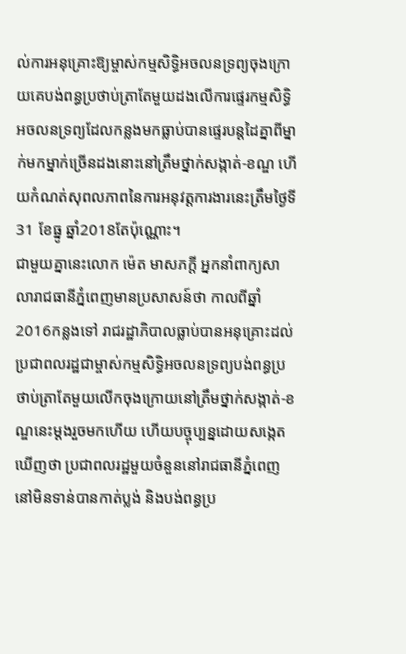ល់ការអនុគ្រោះឱ្យម្ចាស់កម្មសិទ្ធិអចលនទ្រព្យចុងក្រោយគេបង់ពន្ធប្រថាប់ត្រាតែមួយដងលើការផ្ទេរកម្មសិទ្ធិអចលនទ្រព្យដែលកន្លងមកធ្លាប់បានផ្ទេរបន្តដៃគ្នាពីម្នាក់មកម្នាក់ច្រើនដងនោះនៅត្រឹមថ្នាក់សង្កាត់-ខណ្ឌ ហើយកំណត់សុពលភាពនៃការអនុវត្តការងារនេះត្រឹមថ្ងៃទី31 ខែធ្នូ ឆ្នាំ2018តែប៉ុណ្ណោះ។
ជាមួយគ្នានេះលោក ម៉េត មាសភក្តី អ្នកនាំពាក្យសាលារាជធានីភ្នំពេញមានប្រសាសន៍ថា កាលពីឆ្នាំ 2016កន្លងទៅ រាជរដ្ឋាភិបាលធ្លាប់បានអនុគ្រោះដល់ប្រជាពលរដ្ឋជាម្ចាស់កម្មសិទ្ធិអចលនទ្រព្យបង់ពន្ធប្រថាប់ត្រាតែមួយលើកចុងក្រោយនៅត្រឹមថ្នាក់សង្កាត់-ខណ្ឌនេះម្តងរួចមកហើយ ហើយបច្ចុប្បន្នដោយសង្កេតឃើញថា ប្រជាពលរដ្ឋមួយចំនួននៅរាជធានីភ្នំពេញ នៅមិនទាន់បានកាត់ប្លង់ និងបង់ពន្ធប្រ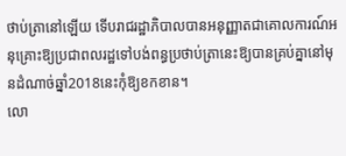ថាប់ត្រានៅឡើយ ទើបរាជរដ្ឋាភិបាលបានអនុញ្ញាតជាគោលការណ៍អនុគ្រោះឱ្យប្រជាពលរដ្ឋទៅបង់ពន្ធប្រថាប់ត្រានេះឱ្យបានគ្រប់គ្នានៅមុនដំណាច់ឆ្នាំ2018នេះកុំឱ្យខកខាន។
លោ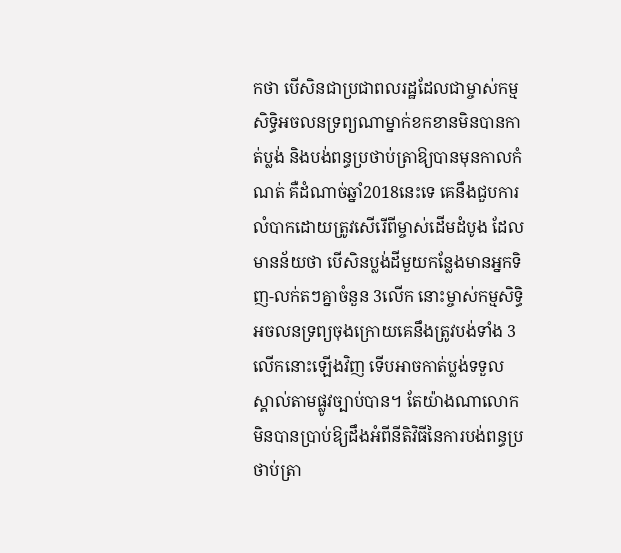កថា បើសិនជាប្រជាពលរដ្ឋដែលជាម្ចាស់កម្មសិទ្ធិអចលនទ្រព្យណាម្នាក់ខកខានមិនបានកាត់ប្លង់ និងបង់ពន្ធប្រថាប់ត្រាឱ្យបានមុនកាលកំណត់ គឺដំណាច់ឆ្នាំ2018នេះទេ គេនឹងជួបការលំបាកដោយត្រូវសើរើពីម្ចាស់ដើមដំបូង ដែលមានន័យថា បើសិនប្លង់ដីមួយកន្លែងមានអ្នកទិញ-លក់តៗគ្នាចំនួន 3លើក នោះម្ចាស់កម្មសិទ្ធិអចលនទ្រព្យចុងក្រោយគេនឹងត្រូវបង់ទាំង 3លើកនោះឡើងវិញ ទើបអាចកាត់ប្លង់ទទួលស្គាល់តាមផ្លូវច្បាប់បាន។ តែយ៉ាងណាលោកមិនបានប្រាប់ឱ្យដឹងអំពីនីតិវិធីនៃការបង់ពន្ធប្រថាប់ត្រា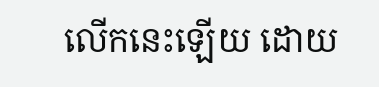លើកនេះឡើយ ដោយ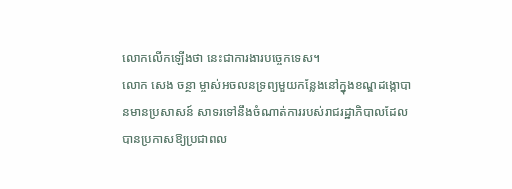លោកលើកឡើងថា នេះជាការងារបច្ចេកទេស។
លោក សេង ចន្ថា ម្ចាស់អចលនទ្រព្យមួយកន្លែងនៅក្នុងខណ្ឌដង្កោបានមានប្រសាសន៍ សាទរទៅនឹងចំណាត់ការរបស់រាជរដ្ឋាភិបាលដែលបានប្រកាសឱ្យប្រជាពល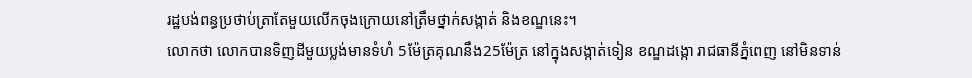រដ្ឋបង់ពន្ធប្រថាប់ត្រាតែមួយលើកចុងក្រោយនៅត្រឹមថ្នាក់សង្កាត់ និងខណ្ឌនេះ។
លោកថា លោកបានទិញដីមួយប្លង់មានទំហំ 5ម៉ែត្រគុណនឹង25ម៉ែត្រ នៅក្នុងសង្កាត់ទៀន ខណ្ឌដង្កោ រាជធានីភ្នំពេញ នៅមិនទាន់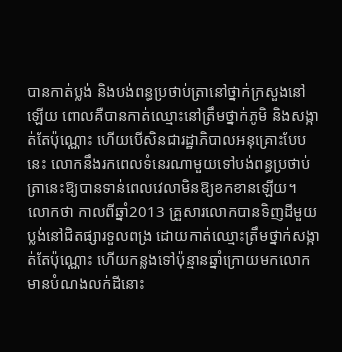បានកាត់ប្លង់ និងបង់ពន្ធប្រថាប់ត្រានៅថ្នាក់ក្រសួងនៅឡើយ ពោលគឺបានកាត់ឈ្មោះនៅត្រឹមថ្នាក់ភូមិ និងសង្កាត់តែប៉ុណ្ណោះ ហើយបើសិនជារដ្ឋាភិបាលអនុគ្រោះបែបនេះ លោកនឹងរកពេលទំនេរណាមួយទៅបង់ពន្ធប្រថាប់ត្រានេះឱ្យបានទាន់ពេលវេលាមិនឱ្យខកខានឡើយ។
លោកថា កាលពីឆ្នាំ2013 គ្រួសារលោកបានទិញដីមួយប្លង់នៅជិតផ្សារទួលពង្រ ដោយកាត់ឈ្មោះត្រឹមថ្នាក់សង្កាត់តែប៉ុណ្ណោះ ហើយកន្លងទៅប៉ុន្មានឆ្នាំក្រោយមកលោកមានបំណងលក់ដីនោះ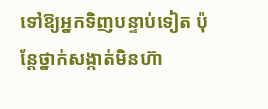ទៅឱ្យអ្នកទិញបន្ទាប់ទៀត ប៉ុន្តែថ្នាក់សង្កាត់មិនហ៊ា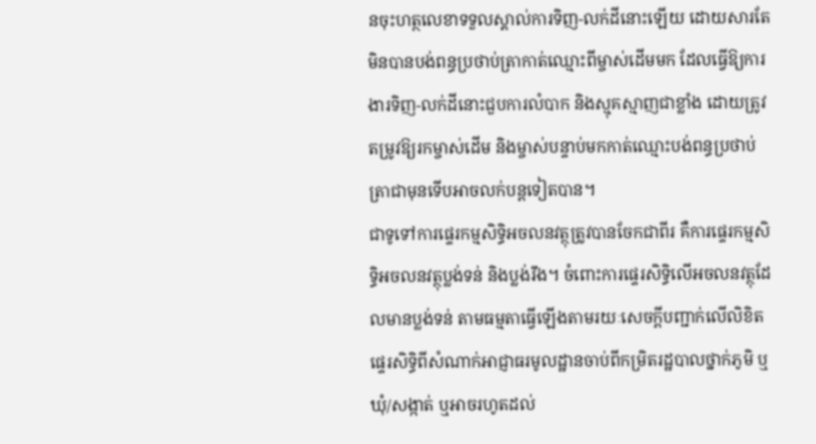នចុះហត្ថលេខាទទួលស្គាល់ការទិញ-លក់ដីនោះឡើយ ដោយសារតែមិនបានបង់ពន្ធប្រថាប់ត្រាកាត់ឈ្មោះពីម្ចាស់ដើមមក ដែលធ្វើឱ្យការងារទិញ-លក់ដីនោះជួបការលំបាក និងស្មុគស្មាញជាខ្លាំង ដោយត្រូវតម្រូវឱ្យរកម្ចាស់ដើម និងម្ចាស់បន្ទាប់មកកាត់ឈ្មោះបង់ពន្ធប្រថាប់ត្រាជាមុនទើបអាចលក់បន្តទៀតបាន។
ជាទូទៅការផ្ទេរកម្មសិទ្ធិអចលនវត្ថុត្រូវបានចែកជាពីរ គឺការផ្ទេរកម្មសិទ្ធិអចលនវត្ថុប្លង់ទន់ និងប្លង់រឹង។ ចំពោះការផ្ទេរសិទ្ធិលើអចលនវត្ថុដែលមានប្លង់ទន់ តាមធម្មតាធ្វើឡើងតាមរយៈសេចក្តីបញ្ជាក់លើលិខិតផ្ទេរសិទ្ធិពីសំណាក់អាជ្ញាធរមូលដ្ឋានចាប់ពីកម្រិតរដ្ឋបាលថ្នាក់ភូមិ ឬឃុំ/សង្កាត់ ឬអាចរហូតដល់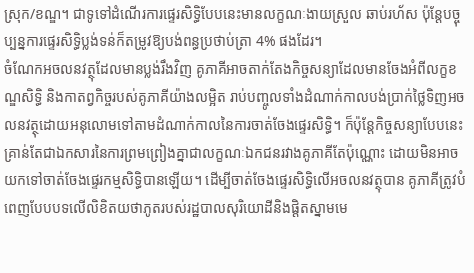ស្រុក/ខណ្ឌ។ ជាទូទៅដំណើរការផ្ទេរសិទ្ធិបែបនេះមានលក្ខណៈងាយស្រួល ឆាប់រហ័ស ប៉ុន្តែបច្ចុប្បន្នការផ្ទេរសិទ្ធិប្លង់ទន់ក៏តម្រូវឱ្យបង់ពន្ធប្រថាប់ត្រា 4% ផងដែរ។
ចំណែកអចលនវត្ថុដែលមានប្លង់រឹងវិញ គូភាគីអាចតាក់តែងកិច្ចសន្យាដែលមានចែងអំពីលក្ខខណ្ឌសិទ្ធិ និងកាតព្វកិច្ចរបស់គូភាគីយ៉ាងលម្អិត រាប់បញ្ចូលទាំងដំណាក់កាលបង់ប្រាក់ថ្លៃទិញអចលនវត្ថុដោយអនុលោមទៅតាមដំណាក់កាលនៃការចាត់ចែងផ្ទេរសិទ្ធិ។ ក៏ប៉ុន្តែកិច្ចសន្យាបែបនេះគ្រាន់តែជាឯកសារនៃការព្រមព្រៀងគ្នាជាលក្ខណៈឯកជនរវាងគូភាគីតែប៉ុណ្ណោះ ដោយមិនអាចយកទៅចាត់ចែងផ្ទេរកម្មសិទ្ធិបានឡើយ។ ដើម្បីចាត់ចែងផ្ទេរសិទ្ធិលើអចលនវត្ថុបាន គូភាគីត្រូវបំពេញបែបបទលើលិខិតយថាភូតរបស់រដ្ឋបាលសុរិយោដីនិងផ្តិតស្នាមមេ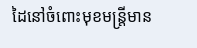ដៃនៅចំពោះមុខមន្ត្រីមាន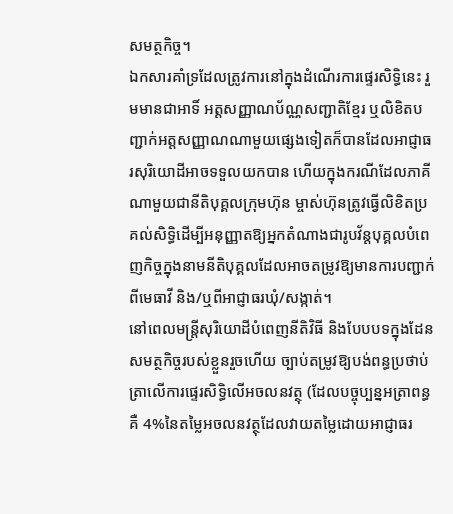សមត្ថកិច្ច។
ឯកសារគាំទ្រដែលត្រូវការនៅក្នុងដំណើរការផ្ទេរសិទ្ធិនេះ រួមមានជាអាទិ៍ អត្តសញ្ញាណប័ណ្ណសញ្ជាតិខ្មែរ ឬលិខិតបញ្ជាក់អត្តសញ្ញាណណាមួយផ្សេងទៀតក៏បានដែលអាជ្ញាធរសុរិយោដីអាចទទួលយកបាន ហើយក្នុងករណីដែលភាគីណាមួយជានីតិបុគ្គលក្រុមហ៊ុន ម្ចាស់ហ៊ុនត្រូវធ្វើលិខិតប្រគល់សិទ្ធិដើម្បីអនុញ្ញាតឱ្យអ្នកតំណាងជារូបវ័ន្តបុគ្គលបំពេញកិច្ចក្នុងនាមនីតិបុគ្គលដែលអាចតម្រូវឱ្យមានការបញ្ជាក់ពីមេធាវី និង/ឬពីអាជ្ញាធរឃុំ/សង្កាត់។
នៅពេលមន្ត្រីសុរិយោដីបំពេញនីតិវិធី និងបែបបទក្នុងដែនសមត្ថកិច្ចរបស់ខ្លួនរួចហើយ ច្បាប់តម្រូវឱ្យបង់ពន្ធប្រថាប់ត្រាលើការផ្ទេរសិទ្ធិលើអចលនវត្ថុ (ដែលបច្ចុប្បន្នអត្រាពន្ធគឺ 4%នៃតម្លៃអចលនវត្ថុដែលវាយតម្លៃដោយអាជ្ញាធរ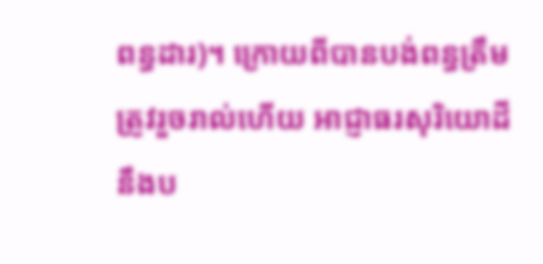ពន្ធដារ)។ ក្រោយពីបានបង់ពន្ធត្រឹមត្រូវរួចរាល់ហើយ អាជ្ញាធរសុរិយោដីនឹងប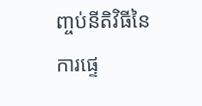ញ្ចប់នីតិវិធីនៃការផ្ទេ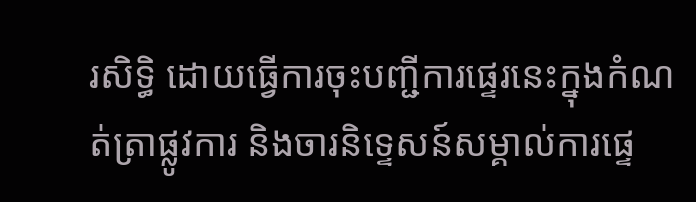រសិទ្ធិ ដោយធ្វើការចុះបញ្ជីការផ្ទេរនេះក្នុងកំណត់ត្រាផ្លូវការ និងចារនិទ្ទេសន៍សម្គាល់ការផ្ទេ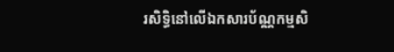រសិទ្ធិនៅលើឯកសារប័ណ្ណកម្មសិ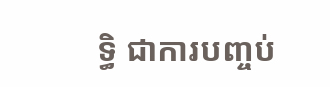ទ្ធិ ជាការបញ្ចប់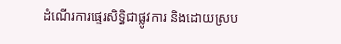ដំណើរការផ្ទេរសិទ្ធិជាផ្លូវការ និងដោយស្រប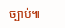ច្បាប់៕